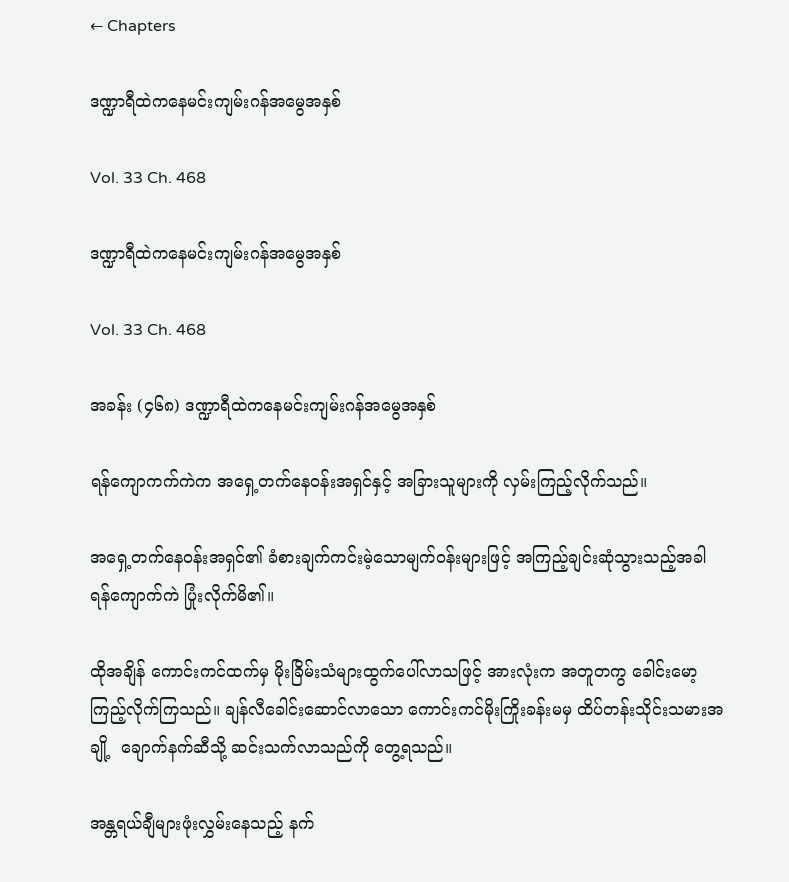← Chapters

ဒဏ္ဍာရီထဲကနေမင်းကျမ်းဂန်အမွေအနှစ်

Vol. 33 Ch. 468

ဒဏ္ဍာရီထဲကနေမင်းကျမ်းဂန်အမွေအနှစ်

Vol. 33 Ch. 468

အခန်း (၄၆၈) ဒဏ္ဍာရီထဲကနေမင်းကျမ်းဂန်အမွေအနှစ်

ရန်ကျောကက်ကဲက အရှေ့တက်နေဝန်းအရှင်နှင့် အခြားသူများကို လှမ်းကြည့်လိုက်သည်။

အရှေ့တက်နေဝန်းအရှင်၏ ခံစားချက်ကင်းမဲ့သောမျက်ဝန်းများဖြင့် အကြည့်ချင်းဆုံသွားသည့်အခါ ရန်ကျောက်ကဲ ပြုံးလိုက်မိ၏။

ထိုအချိန် ကောင်းကင်ထက်မှ မိုးခြိမ်းသံများထွက်ပေါ်လာသဖြင့် အားလုံးက အတူတကွ ခေါင်းမော့ကြည့်လိုက်ကြသည်။ ချန်လီခေါင်းဆောင်လာသော ကောင်းကင်မိုးကြိုးခန်းမမှ ထိပ်တန်းသိုင်းသမားအချို့  ချောက်နက်ဆီသို့ ဆင်းသက်လာသည်ကို တွေ့ရသည်။

အန္တရယ်ချီများဖုံးလွှမ်းနေသည့် နက်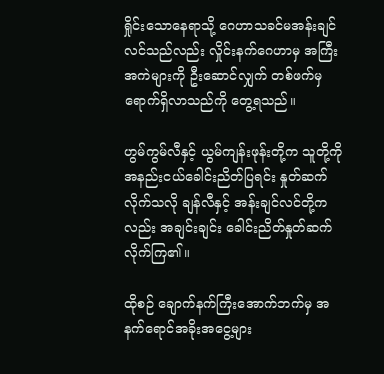ရှိုင်းသောနေရာသို့ ဂေဟာသခင်မအန်းချင်လင်သည်လည်း လှိုင်းနက်ဂေဟာမှ အကြီးအကဲများကို ဦးဆောင်လျှက် တစ်ဖက်မှ ရောက်ရှိလာသည်ကို တွေ့ရသည်။

ဟွမ်ကွမ်လီနှင့် ယွမ်ကျန်းဖုန်းတို့က သူတို့ကို အနည်းငယ်ခေါင်းညိတ်ပြရင်း နှုတ်ဆက်လိုက်သလို ချန်လီနှင့် အန်းချင်လင်တို့ကလည်း အချင်းချင်း ခေါင်းညိတ်နှုတ်ဆက်လိုက်ကြ၏။

ထိုစဉ် ချောက်နက်ကြီးအောက်ဘက်မှ အနက်ရောင်အခိုးအငွေ့များ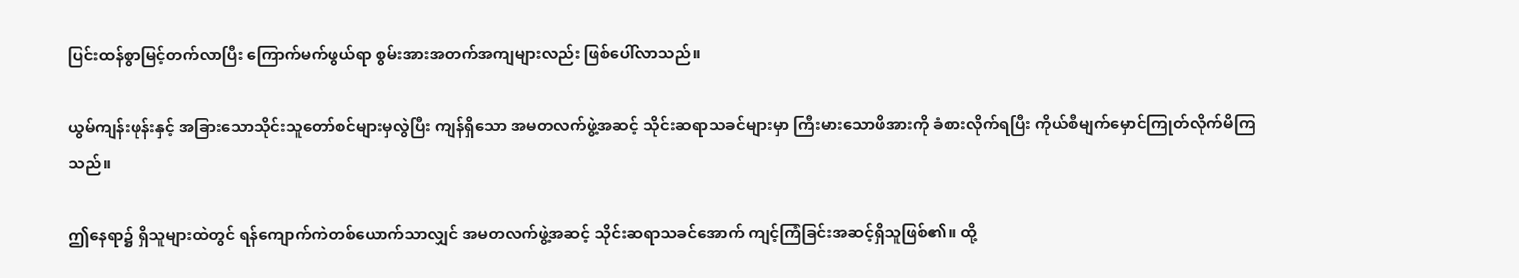ပြင်းထန်စွာမြင့်တက်လာပြီး ကြောက်မက်ဖွယ်ရာ စွမ်းအားအတက်အကျများလည်း ဖြစ်ပေါ်လာသည်။

ယွမ်ကျန်းဖုန်းနှင့် အခြားသောသိုင်းသူတော်စင်များမှလွဲပြီး ကျန်ရှိသော အမတလက်ဖွဲ့အဆင့် သိုင်းဆရာသခင်များမှာ ကြီးမားသောဖိအားကို ခံစားလိုက်ရပြီး ကိုယ်စီမျက်မှောင်ကြုတ်လိုက်မိကြသည်။

ဤနေရာ၌ ရှိသူများထဲတွင် ရန်ကျောက်ကဲတစ်ယောက်သာလျှင် အမတလက်ဖွဲ့အဆင့် သိုင်းဆရာသခင်အောက် ကျင့်ကြံခြင်းအဆင့်ရှိသူဖြစ်၏။ ထို့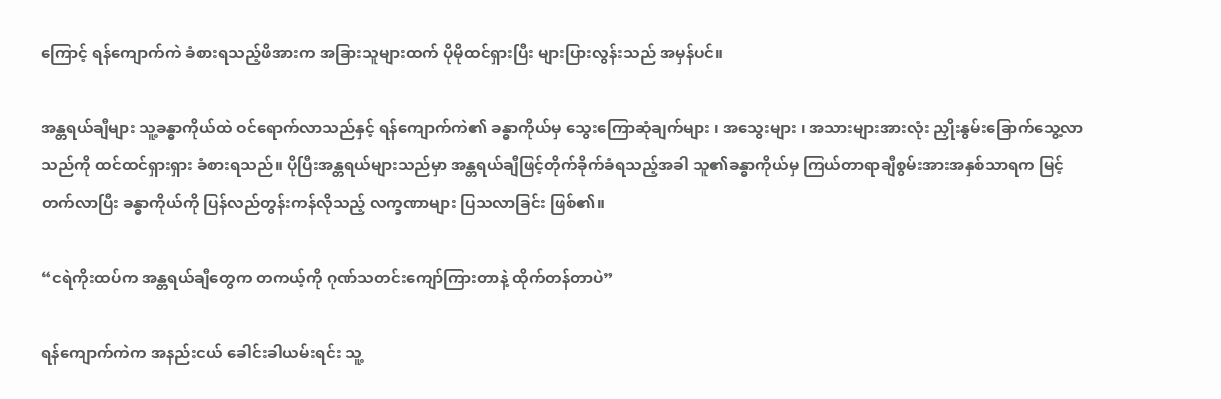ကြောင့် ရန်ကျောက်ကဲ ခံစားရသည့်ဖိအားက အခြားသူများထက် ပိုမိုထင်ရှားပြီး များပြားလွန်းသည် အမှန်ပင်။

အန္တရယ်ချီများ သူ့ခန္ဓာကိုယ်ထဲ ဝင်ရောက်လာသည်နှင့် ရန်ကျောက်ကဲ၏ ခန္ဓာကိုယ်မှ သွေးကြောဆုံချက်များ ၊ အသွေးများ ၊ အသားများအားလုံး ညှိုးနွမ်းခြောက်သွေ့လာသည်ကို ထင်ထင်ရှားရှား ခံစားရသည်။ ပိုပြီးအန္တရယ်များသည်မှာ အန္တရယ်ချီဖြင့်တိုက်ခိုက်ခံရသည့်အခါ သူ၏ခန္ဓာကိုယ်မှ ကြယ်တာရာချီစွမ်းအားအနှစ်သာရက မြင့်တက်လာပြီး ခန္ဓာကိုယ်ကို ပြန်လည်တွန်းကန်လိုသည့် လက္ခဏာများ ပြသလာခြင်း ဖြစ်၏။

“ငရဲကိုးထပ်က အန္တရယ်ချီတွေက တကယ့်ကို ဂုဏ်သတင်းကျော်ကြားတာနဲ့ ထိုက်တန်တာပဲ”

ရန်ကျောက်ကဲက အနည်းငယ် ခေါင်းခါယမ်းရင်း သူ့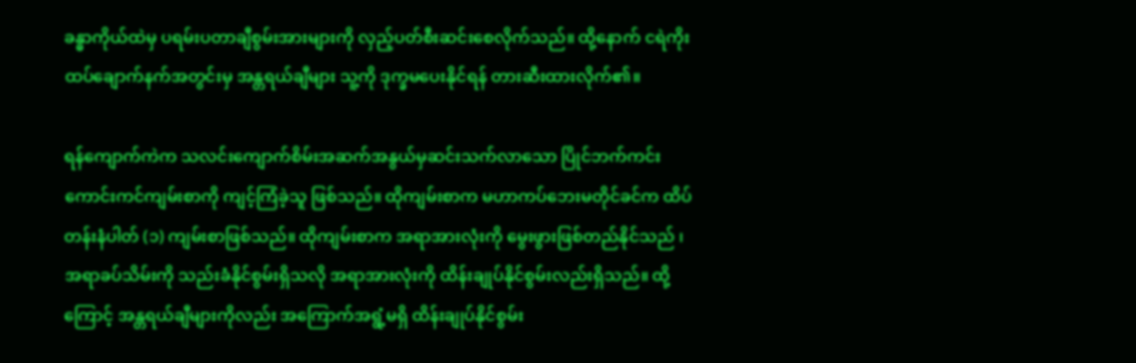ခန္ဓာကိုယ်ထဲမှ ပရမ်းပတာချီစွမ်းအားများကို လှည့်ပတ်စီးဆင်းစေလိုက်သည်။ ထို့နောက် ငရဲကိုးထပ်ချောက်နက်အတွင်းမှ အန္တရယ်ချီများ သူ့ကို ဒုက္ခမပေးနိုင်ရန် တားဆီးထားလိုက်၏။

ရန်ကျောက်ကဲက သလင်းကျောက်စိမ်းအဆက်အနွယ်မှဆင်းသက်လာသော ပြိုင်ဘက်ကင်းကောင်းကင်ကျမ်းစာကို ကျင့်ကြံခဲ့သူ ဖြစ်သည်။ ထိုကျမ်းစာက မဟာကပ်ဘေးမတိုင်ခင်က ထိပ်တန်းနံပါတ် (၁) ကျမ်းစာဖြစ်သည်။ ထိုကျမ်းစာက အရာအားလုံးကို မွေးဖွားဖြစ်တည်နိုင်သည် ၊ အရာခပ်သိမ်းကို သည်းခံနိုင်စွမ်းရှိသလို အရာအားလုံးကို ထိန်းချုပ်နိုင်စွမ်းလည်းရှိသည်။ ထို့ကြောင့် အန္တရယ်ချီများကိုလည်း အကြောက်အရွံ့မရှိ ထိန်းချုပ်နိုင်စွမ်း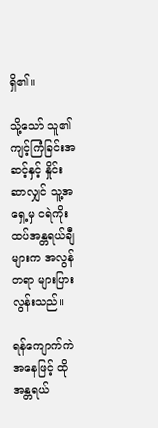ရှိ၏။

သို့သော် သူ၏ ကျင့်ကြံခြင်းအဆင့်နှင့် နှိုင်းဆာလျှင် သူ့အရှေ့မှ ငရဲကိုးထပ်အန္တရယ်ချီများက အလွန်တရာ များပြားလွန်းသည်။

ရန်ကျောက်ကဲအနေဖြင့် ထိုအန္တရယ်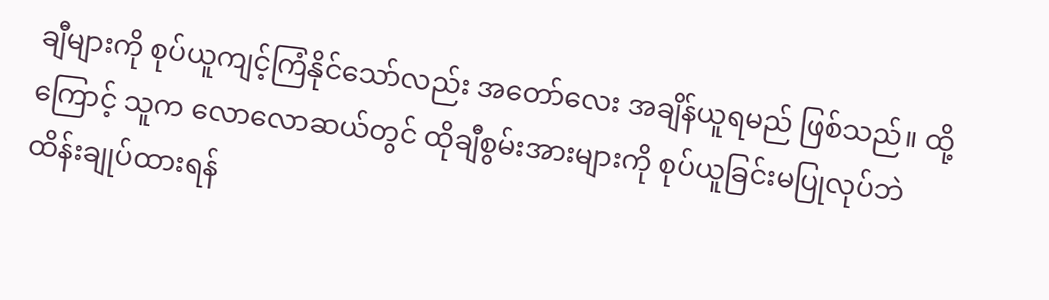ချီများကို စုပ်ယူကျင့်ကြံနိုင်သော်လည်း အတော်လေး အချိန်ယူရမည် ဖြစ်သည်။ ထို့ကြောင့် သူက လောလောဆယ်တွင် ထိုချီစွမ်းအားများကို စုပ်ယူခြင်းမပြုလုပ်ဘဲ ထိန်းချုပ်ထားရန်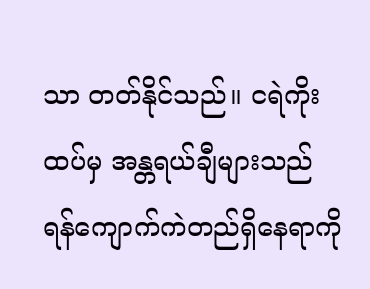သာ တတ်နိုင်သည်။ ငရဲကိုးထပ်မှ အန္တရယ်ချီများသည် ရန်ကျောက်ကဲတည်ရှိနေရာကို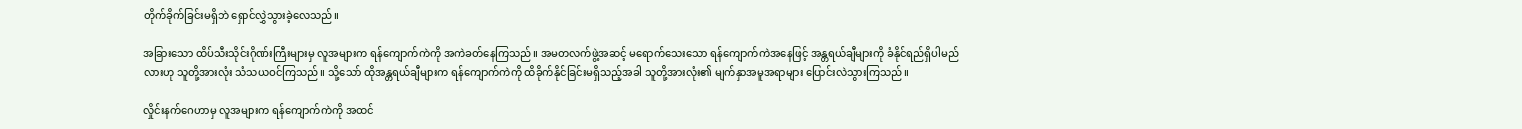တိုက်ခိုက်ခြင်းမရှိဘဲ ရှောင်လွှဲသွားခဲ့လေသည်။

အခြားသော ထိပ်သီးသိုင်းဂိုဏ်းကြီးများမှ လူအများက ရန်ကျောက်ကဲကို အကဲခတ်နေကြသည်။ အမတလက်ဖွဲ့အဆင့် မရောက်သေးသော ရန်ကျောက်ကဲအနေဖြင့် အန္တရယ်ချီများကို ခံနိုင်ရည်ရှိပါမည်လားဟု သူတို့အားလုံး သံသယဝင်ကြသည်။ သို့သော် ထိုအန္တရယ်ချီများက ရန်ကျောက်ကဲကို ထိခိုက်နိုင်ခြင်းမရှိသည့်အခါ သူတို့အားလုံး၏ မျက်နှာအမူအရာများ ပြောင်းလဲသွားကြသည်။

လှိုင်းနက်ဂေဟာမှ လူအများက ရန်ကျောက်ကဲကို အထင်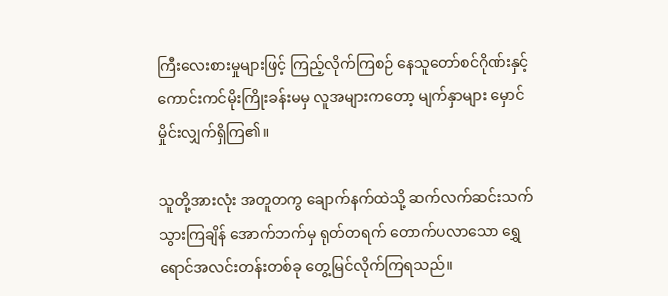ကြီးလေးစားမှုများဖြင့် ကြည့်လိုက်ကြစဉ် နေသူတော်စင်ဂိုဏ်းနှင့် ကောင်းကင်မိုးကြိုးခန်းမမှ လူအများကတော့ မျက်နှာများ မှောင်မှိုင်းလျှက်ရှိကြ၏။

သူတို့အားလုံး အတူတကွ ချောက်နက်ထဲသို့ ဆက်လက်ဆင်းသက်သွားကြချိန် အောက်ဘက်မှ ရုတ်တရက် တောက်ပလာသော ရွှေရောင်အလင်းတန်းတစ်ခု တွေ့မြင်လိုက်ကြရသည်။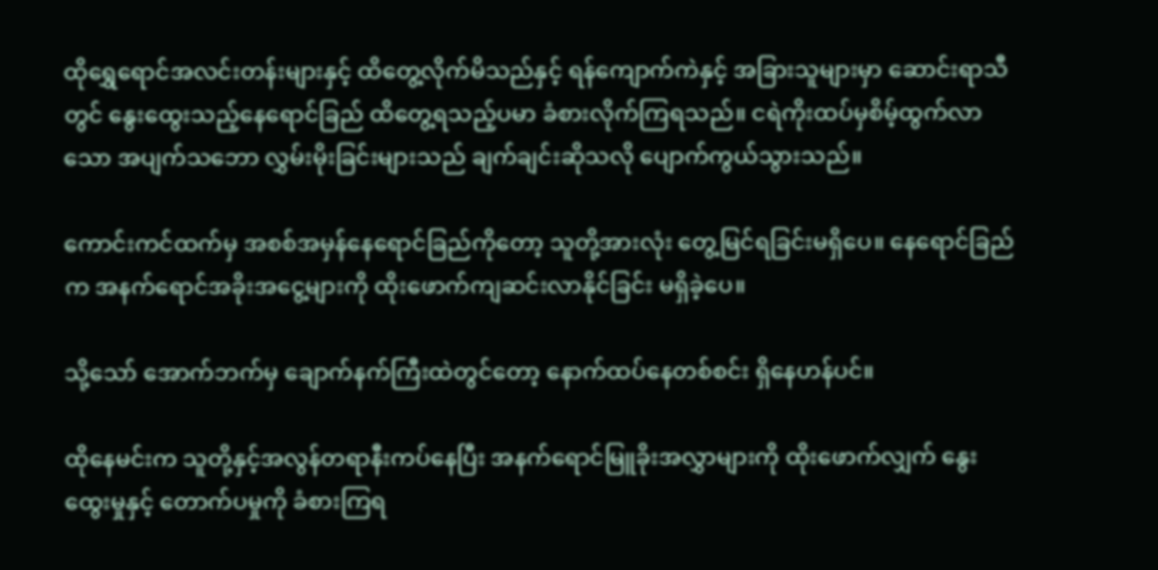ထိုရွှေရောင်အလင်းတန်းများနှင့် ထိတွေ့လိုက်မိသည်နှင့် ရန်ကျောက်ကဲနှင့် အခြားသူများမှာ ဆောင်းရာသီတွင် နွေးထွေးသည့်နေရောင်ခြည် ထိတွေ့ရသည့်ပမာ ခံစားလိုက်ကြရသည်။ ငရဲကိုးထပ်မှစိမ့်ထွက်လာသော အပျက်သဘော လွှမ်းမိုးခြင်းများသည် ချက်ချင်းဆိုသလို ပျောက်ကွယ်သွားသည်။

ကောင်းကင်ထက်မှ အစစ်အမှန်နေရောင်ခြည်ကိုတော့ သူတို့အားလုံး တွေ့မြင်ရခြင်းမရှိပေ။ နေရောင်ခြည်က အနက်ရောင်အခိုးအငွေ့များကို ထိုးဖောက်ကျဆင်းလာနိုင်ခြင်း မရှိခဲ့ပေ။

သို့သော် အောက်ဘက်မှ ချောက်နက်ကြီးထဲတွင်တော့ နောက်ထပ်နေတစ်စင်း ရှိနေဟန်ပင်။

ထိုနေမင်းက သူတို့နှင့်အလွန်တရာနီးကပ်နေပြီး အနက်ရောင်မြူခိုးအလွှာများကို ထိုးဖောက်လျှက် နွေးထွေးမှုနှင့် တောက်ပမှုကို ခံစားကြရ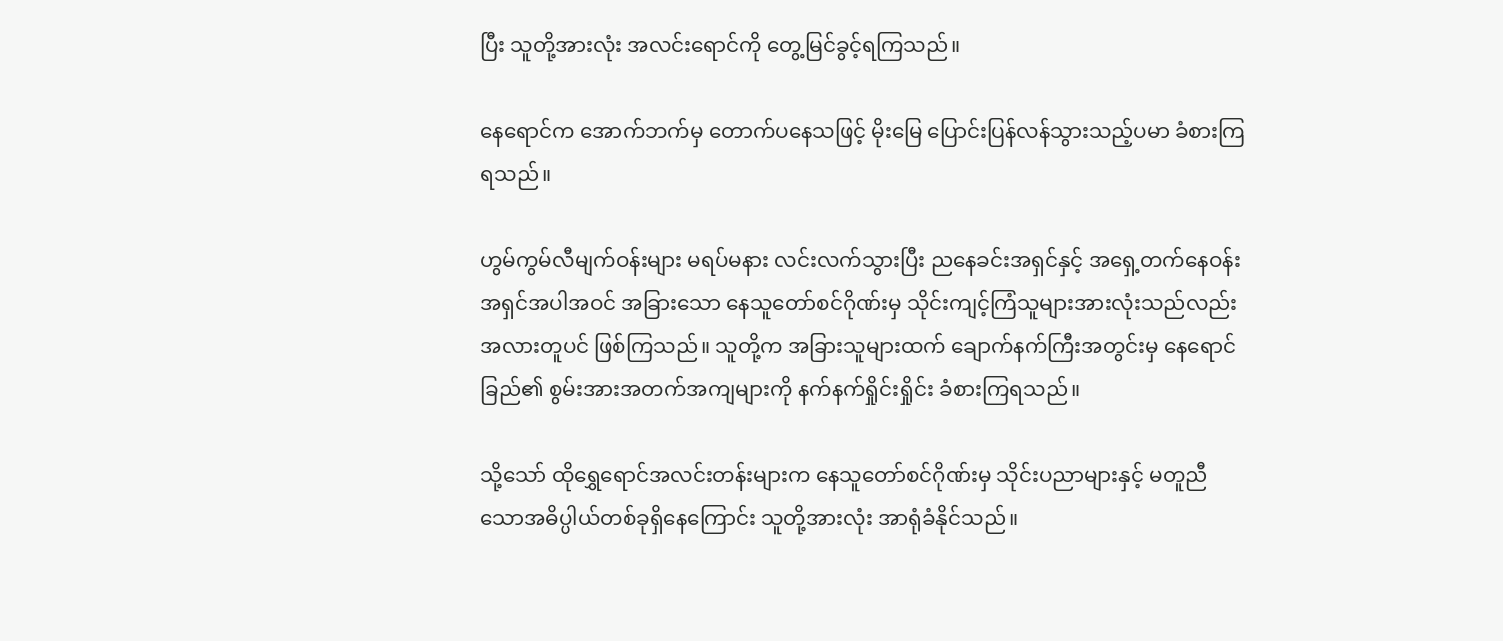ပြီး သူတို့အားလုံး အလင်းရောင်ကို တွေ့မြင်ခွင့်ရကြသည်။

နေရောင်က အောက်ဘက်မှ တောက်ပနေသဖြင့် မိုးမြေ ပြောင်းပြန်လန်သွားသည့်ပမာ ခံစားကြရသည်။

ဟွမ်ကွမ်လီမျက်ဝန်းများ မရပ်မနား လင်းလက်သွားပြီး ညနေခင်းအရှင်နှင့် အရှေ့တက်နေဝန်းအရှင်အပါအဝင် အခြားသော နေသူတော်စင်ဂိုဏ်းမှ သိုင်းကျင့်ကြံသူများအားလုံးသည်လည်း အလားတူပင် ဖြစ်ကြသည်။ သူတို့က အခြားသူများထက် ချောက်နက်ကြီးအတွင်းမှ နေရောင်ခြည်၏ စွမ်းအားအတက်အကျများကို နက်နက်ရှိုင်းရှိုင်း ခံစားကြရသည်။

သို့သော် ထိုရွှေရောင်အလင်းတန်းများက နေသူတော်စင်ဂိုဏ်းမှ သိုင်းပညာများနှင့် မတူညီသောအဓိပ္ပါယ်တစ်ခုရှိနေကြောင်း သူတို့အားလုံး အာရုံခံနိုင်သည်။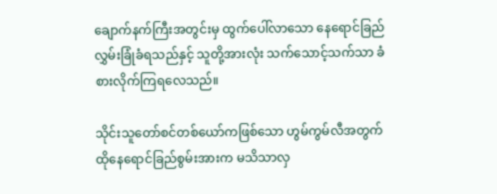ချောက်နက်ကြီးအတွင်းမှ ထွက်ပေါ်လာသော နေရောင်ခြည်လွှမ်းခြုံခံရသည်နှင့် သူတို့အားလုံး သက်‌သောင့်သက်သာ ခံစားလိုက်ကြရလေသည်။

သိုင်းသူတော်စင်တစ်ယော်ကဖြစ်သော ဟွမ်ကွမ်လီအတွက် ထိုနေရောင်ခြည်စွမ်းအားက မသိသာလှ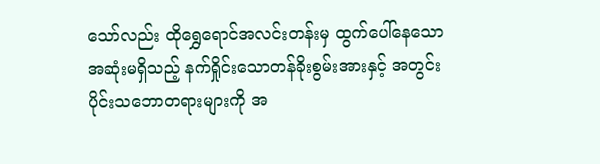သော်လည်း ထိုရွှေရောင်အလင်းတန်းမှ ထွက်ပေါ်နေသော အဆုံးမရှိသည့် နက်ရှိုင်းသောတန်ခိုးစွမ်းအားနှင့် အတွင်းပိုင်းသဘောတရားများကို အ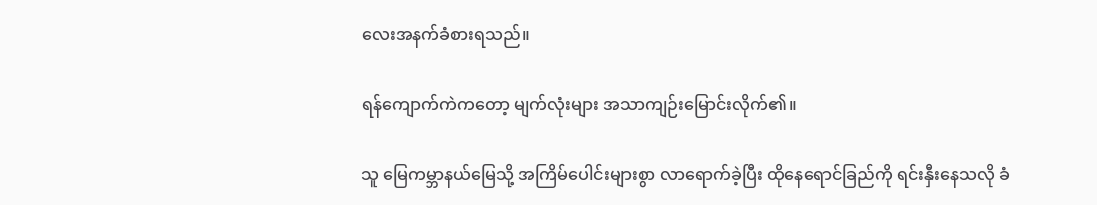လေးအနက်ခံစားရသည်။

ရန်ကျောက်ကဲကတော့ မျက်လုံးများ အသာကျဉ်းမြောင်းလိုက်၏။

သူ မြေကမ္ဘာနယ်မြေသို့ အကြိမ်ပေါင်းများစွာ လာရောက်ခဲ့ပြီး ထိုနေရောင်ခြည်ကို ရင်းနှီးနေသလို ခံ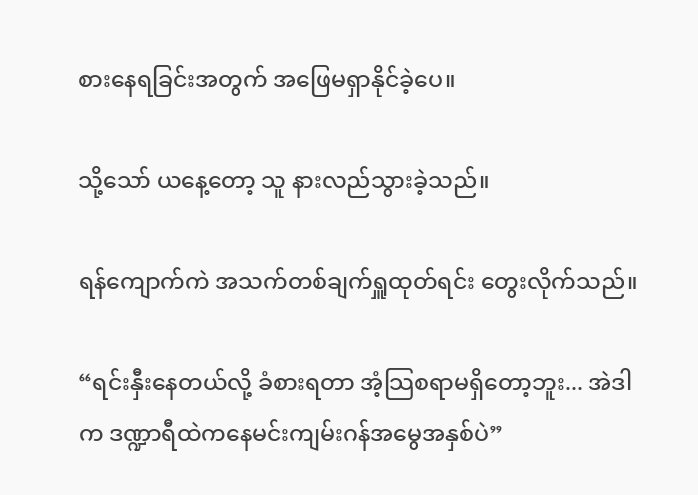စားနေရခြင်းအတွက် အဖြေမရှာနိုင်ခဲ့ပေ။

သို့သော် ယနေ့တော့ သူ နားလည်သွားခဲ့သည်။

ရန်ကျောက်ကဲ အသက်တစ်ချက်ရှူထုတ်ရင်း တွေးလိုက်သည်။

“ရင်းနှီးနေတယ်လို့ ခံစားရတာ အံ့သြစရာမရှိတော့ဘူး... အဲဒါက ဒဏ္ဍာရီထဲကနေမင်းကျမ်းဂန်အမွေအနှစ်ပဲ”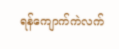ရန်ကျောက်ကဲလက်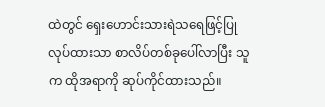ထဲတွင် ရှေးဟောင်းသားရဲသရေဖြင့်ပြုလုပ်ထားသာ စာလိပ်တစ်ခုပေါ်လာပြီး သူက ထိုအရာကို ဆုပ်ကိုင်ထားသည်။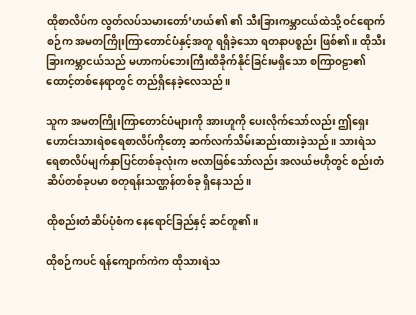ထိုစာလိပ်က လွတ်လပ်သမားတော်’ဟယ်၏ ၏ သီးခြားကမ္ဘာငယ်ထဲသို့ ဝင်ရောက်စဉ်က အမတကြိုးကြာတောင်ပံနှင့်အတူ ရရှိခဲ့သော ရတနာပစ္စည်း ဖြစ်၏။ ထိုသီးခြားကမ္ဘာငယ်သည် မဟာကပ်ဘေးကြီးထိခိုက်နိုင်ခြင်းမရှိသော စကြာဝဠာ၏ထောင့်တစ်နေရာတွင် တည်ရှိနေခဲ့လေသည်။

သူက အမတကြိုးကြာတောင်ပံများကို အားဟူကို ပေးလိုက်သော်လည်း ဤရှေးဟောင်းသားရဲစရေစာလိပ်ကိုတော့ ဆက်လက်သိမ်းဆည်းထားခဲ့သည်။ သားရဲသရေစာလိပ်မျက်နှာပြင်တစ်ခုလုံးက ဗလာဖြစ်သော်လည်း အလယ်ဗဟိုတွင် စည်းတံဆိပ်တစ်ခုပမာ စတုရန်းသဏ္ဌန်တစ်ခု ရှိနေသည်။

ထိုစည်းတံဆိပ်ပုံစံက နေရောင်ခြည်နှင့် ဆင်တူ၏။

ထိုစဉ်ကပင် ရန်ကျောက်ကဲက ထိုသားရဲသ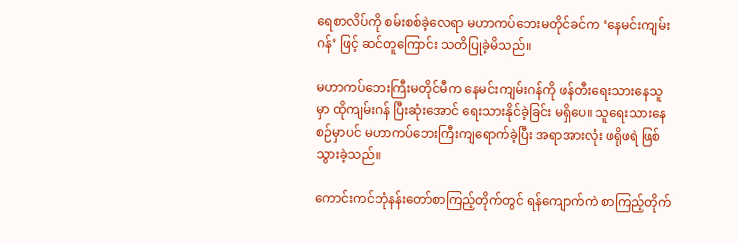ရေစာလိပ်ကို စမ်းစစ်ခဲ့လေရာ မဟာကပ်ဘေးမတိုင်ခင်က ‘နေမင်းကျမ်းဂန်’ ဖြင့် ဆင်တူကြောင်း သတိပြုခဲ့မိသည်။

မဟာကပ်ဘေးကြီးမတိုင်မီက နေမင်းကျမ်းဂန်ကို ဖန်တီးရေးသားနေသူမှာ ထိုကျမ်းဂန် ပြီးဆုံးအောင် ရေးသားနိုင်ခဲ့ခြင်း မရှိပေ။ သူရေးသားနေစဉ်မှာပင် မဟာကပ်ဘေးကြီးကျရောက်ခဲ့ပြီး အရာအားလုံး ဖရိုဖရဲ ဖြစ်သွားခဲ့သည်။

ကောင်းကင်ဘုံနန်းတော်စာကြည့်တိုက်တွင် ရန်ကျောက်ကဲ စာကြည့်တိုက်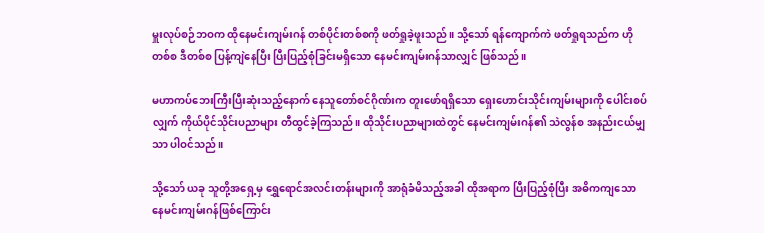မှူးလုပ်စဉ်ဘဝက ထိုနေမင်းကျမ်းဂန် တစ်ပိုင်းတစ်စကို ဖတ်ရှုခဲ့ဖူးသည်။ သို့သော် ရန်ကျောက်ကဲ ဖတ်ရှုရသည်က ဟိုတစ်စ ဒီတစ်စ ပြန့်ကျဲနေပြီး ပြီးပြည့်စုံခြင်းမရှိသော နေမင်းကျမ်းဂန်သာလျှင် ဖြစ်သည်။

မဟာကပ်ဘေးကြီးပြီးဆုံးသည့်နောက် နေသူတော်စင်ဂိုဏ်းက တူးဖော်ရရှိသော ရှေးဟောင်းသိုင်းကျမ်းများကို ပေါင်းစပ်လျှက် ကိုယ်ပိုင်သိုင်းပညာများ တီထွင်ခဲ့ကြသည်။ ထိုသိုင်းပညာများထဲတွင် နေမင်းကျမ်းဂန်၏ သဲလွန်စ အနည်းငယ်မျှသာ ပါဝင်သည်။

သို့သော် ယခု သူတို့အရှေ့မှ ရွှေရောင်အလင်းတန်းများကို အာရုံခံမိသည့်အခါ ထိုအရာက ပြီးပြည့်စုံပြီး အဓိကကျသော နေမင်းကျမ်းဂန်ဖြစ်ကြောင်း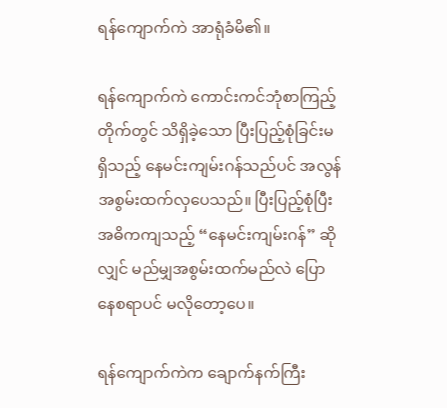ရန်ကျောက်ကဲ အာရုံခံမိ၏။

ရန်ကျောက်ကဲ ကောင်းကင်ဘုံစာကြည့်တိုက်တွင် သိရှိခဲ့သော ပြီးပြည့်စုံခြင်းမရှိသည့် နေမင်းကျမ်းဂန်သည်ပင် အလွန်အစွမ်းထက်လှပေသည်။ ပြီးပြည့်စုံပြီး အဓိကကျသည့် “နေမင်းကျမ်းဂန်” ဆိုလျှင် မည်မျှအစွမ်းထက်မည်လဲ ပြောနေစရာပင် မလိုတော့ပေ။

ရန်ကျောက်ကဲက ချောက်နက်ကြီး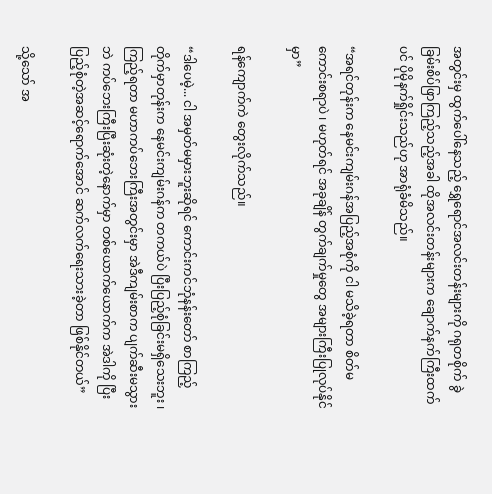အတွင်းမှ ထွက်ပေါ်နေသည့် ရွှေရောင်အလင်းတန်းများကို ဂရုတစိုက် ခွဲခြမ်းစိပ်ဖြာကြည့်သည့်အခါ ထိုအလင်းတန်းများက ချောက်နက်ကြီးထက်ပင် ပိုမိုနက်ရှိုင်းသည်ဟု အာရုံခံမိသည်။

“အရင်တုန်းက နေမင်းကျမ်းဂန်အပြည့်အစုံကို ငါ မသိခဲ့ရတာ စိတ်မကောင်းစရာပဲ ၊ မဟုတ်ရင် အခုချိန် တွက်ချက်မှုတွေ အများကြီးပြုလုပ်နိုင်မှာ”

ရန်ကျောက်ကဲ တွေးလိုက်သည်။

“ဒါပေမဲ့... ငါ အမှတ်မမှားဘူးဆိုရင် ကောင်းကင်ဘုံနန်းတော် စာကြည့်တိုက်မှာတုန်းက နေမင်းကျမ်းဂန်က တကယ်ပဲ ပြီးပြည့်စုံခြင်းမရှိသေးဘူး ၊ ကြည့်ရတာ မဟာကပ်ဘေးကြီးအတွင်းမှာ အဲဒီကျမ်းစာက ပျက်ဆီးမသွားဘဲ ကပ်ဘေးကြီးပြီးဆုံးတဲ့နောက်မှာ တစ်ယောက်ယောက်က အဲဒါကို ပြီးပြည့်စုံတဲ့အဆင့်ရောက်အောင် ဆက်လက်ရေးသားခဲ့တာ ဖြစ်နိုင်တယ်”

သို့သော် အ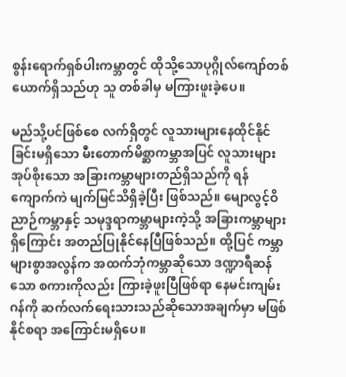စွန်းရောက်ရှစ်ပါးကမ္ဘာတွင် ထိုသို့သောပုဂ္ဂိုလ်‌ကျော်တစ်ယောက်ရှိသည်ဟု သူ တစ်ခါမှ မကြားဖူးခဲ့ပေ။

မည်သို့ပင်ဖြစ်စေ လက်ရှိတွင် လူသားများနေထိုင်နိုင်ခြင်းမရှိသော မီးတောက်မိစ္ဆာကမ္ဘာအပြင် လူသားများအုပ်စိုးသော အခြားကမ္ဘာများတည်ရှိသည်ကို ရန်ကျောက်ကဲ မျက်မြင်သိရှိခဲ့ပြီး ဖြစ်သည်။ မျောလွင့်ဝိညာဉ်ကမ္ဘာနှင့် သမုဒ္ဒရာကမ္ဘာများကဲ့သို့ အခြားကမ္ဘာများရှိကြောင်း အတည်ပြုနိုင်နေပြီဖြစ်သည်။ ထို့ပြင် ကမ္ဘာများစွာအလွန်က အထက်ဘုံကမ္ဘာဆိုသော ဒဏ္ဍာရီဆန်သော စကားကိုလည်း ကြားခဲ့ဖူးပြီဖြစ်ရာ နေမင်းကျမ်းဂန်ကို ဆက်လက်ရေးသားသည်ဆိုသောအချက်မှာ မဖြစ်နိုင်စရာ အကြောင်းမရှိပေ။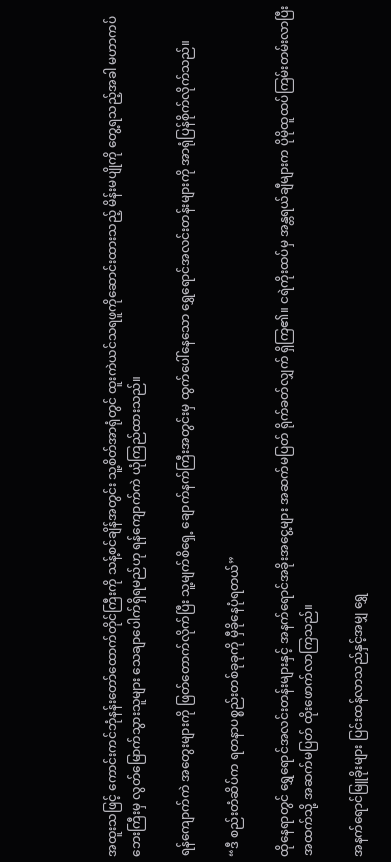အထူးသဖြင့် ကောင်းကင်ဘုံနန်းတော်ထောက်တိုင်ကြီးကို သန့်စင်ချိန်အတွင်း သူ့စိတ်အာရုံတွင် ထူးကဲယင်သရဖူကိုဆောင်းထားသည့် မိန်းမပျိုကို တွေ့ရသည့်အခါ မဟာကပ်ဘေးကြီးမှ လွတ်မြောက်သွားသူများ သေချာပေါက်ရှိရမည်ဟု ရန်ကျောက်ကဲ ယုံကြည်ထားသည်။

ရန်ကျောက်ကဲ အတွေးများကို ဖြတ်တောက်လိုက်ပြီး သူ့မျက်စိရှေ့ ချောက်နက်ကြီးအတွင်းမှ ထွက်ပေါ်နေသော ရွှေရောင်အလင်းတန်းများကို အာရုံပြန်စိုက်လိုက်သည်။

“ဒီ စည်းတံဆိပ်က ရတနာပစ္စည်းတစ်ခုခုကို မှီခိုနေပုံရတယ်”

ထိုနေရာတွင် ရွှေရောင်အလင်းတန်းများနှင့် အနက်ရောင်အခိုးအငွေ့များ အဆက်မပြတ် ရိုက်ခတ်လျှက် ရှိကြ၏။ ငရဲကိုးထပ်မှ အန္တရယ်ချီများက ပိုမိုထူထပ်ကြမ်းတမ်းလာပြီး အထက်သို့ အဆက်မပြတ် ထိုးဖောက်လာကြသည်။

အနက်ရောင်မြူခိုးများ ပြင်းထန်လာသည်နှင့်အမျှ ရွှေ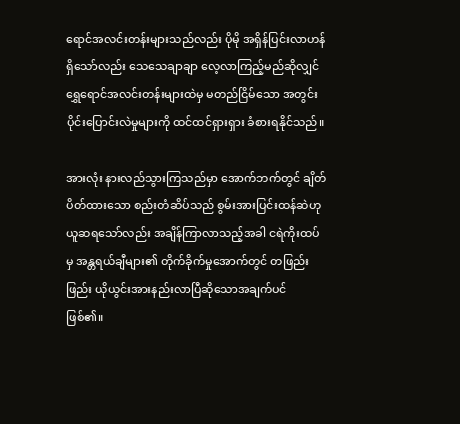ရောင်အလင်းတန်းများသည်လည်း ပိုမို အရှိန်ပြင်းလာဟန်ရှိသော်လည်း သေသေချာချာ လေ့လာကြည့်မည်ဆိုလျှင် ရွှေရောင်အလင်းတန်းများထဲမှ မတည်ငြိမ်သော အတွင်းပိုင်းပြောင်းလဲမှုများကို ထင်ထင်ရှားရှား ခံစားရနိုင်သည်။

အားလုံး နားလည်သွားကြသည်မှာ အောက်ဘက်တွင် ချိတ်ပိတ်ထားသော စည်းတံဆိပ်သည် စွမ်းအားပြင်းထန်ဆဲဟု ယူဆရသော်လည်း အချိန်ကြာလာသည့်အခါ ငရဲကိုးထပ်မှ အန္တရယ်ချီများ၏ တိုက်ခိုက်မှုအောက်တွင် တဖြည်းဖြည်း ယိုယွင်းအားနည်းလာပြီဆိုသောအချက်ပင် ဖြစ်၏။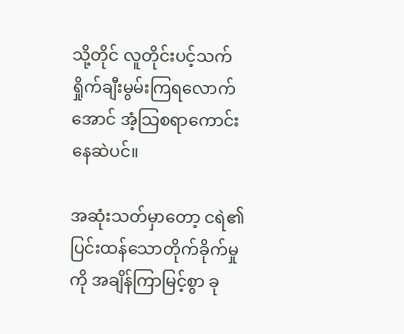သို့တိုင် လူတိုင်းပင့်သက်ရှိုက်ချီးမွမ်းကြရလောက်အောင် အံ့သြစရာကောင်းနေဆဲပင်။

အဆုံးသတ်မှာတော့ ငရဲ၏ ပြင်းထန်သောတိုက်ခိုက်မှုကို အချိန်ကြာမြင့်စွာ ခု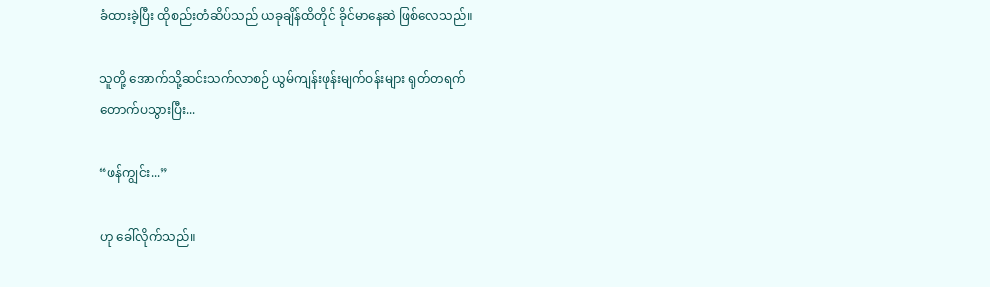ခံထားခဲ့ပြီး ထိုစည်းတံဆိပ်သည် ယခုချိန်ထိတိုင် ခိုင်မာနေဆဲ ဖြစ်လေသည်။

သူတို့ အောက်သို့ဆင်းသက်လာစဉ် ယွမ်ကျန်းဖုန်းမျက်ဝန်းများ ရုတ်တရက် တောက်ပသွားပြီး...

“ဖန်ကျွင်း...”

ဟု ခေါ်လိုက်သည်။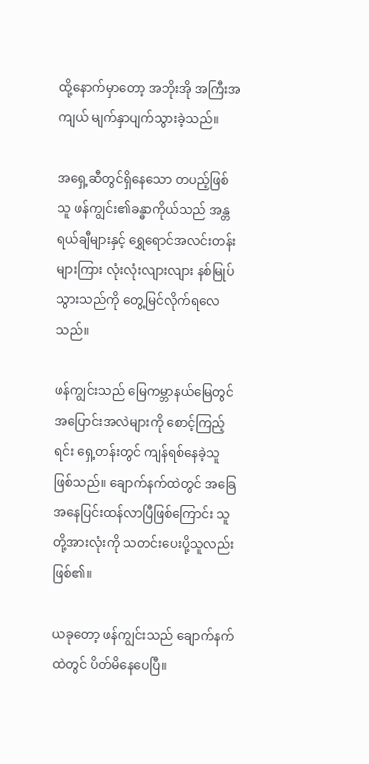ထို့နောက်မှာ‌တော့ အဘိုးအို အကြီးအကျယ် မျက်နှာပျက်သွားခဲ့သည်။

အရှေ့ဆီတွင်ရှိနေသော တပည့်ဖြစ်သူ ဖန်ကျွင်း၏ခန္ဓာကိုယ်သည် အန္တရယ်ချီများနှင့် ရွှေရောင်အလင်းတန်းများကြား လုံးလုံးလျားလျား နစ်မြုပ်သွားသည်ကို တွေ့မြင်လိုက်ရလေသည်။

ဖန်ကျွင်းသည် မြေကမ္ဘာနယ်မြေတွင် အပြောင်းအလဲများကို စောင့်ကြည့်ရင်း ရှေ့တန်းတွင် ကျန်ရစ်နေခဲ့သူ ဖြစ်သည်။ ချောက်နက်ထဲတွင် အခြေအနေပြင်းထန်လာပြီဖြစ်ကြောင်း သူတို့အားလုံးကို သတင်းပေးပို့သူလည်း ဖြစ်၏။

ယခုတော့ ဖန်ကျွင်းသည် ချောက်နက်ထဲတွင် ပိတ်မိနေပေပြီ။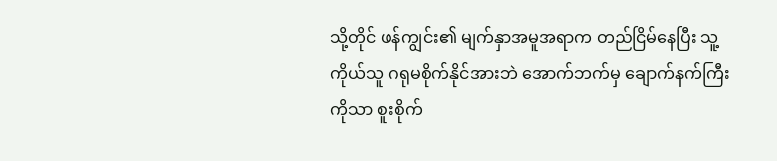သို့တိုင် ဖန်ကျွင်း၏ မျက်နှာအမူအရာက တည်ငြိမ်နေပြီး သူ့ကိုယ်သူ ဂရုမစိုက်နိုင်အားဘဲ အောက်ဘက်မှ ချောက်နက်ကြီးကိုသာ စူးစိုက်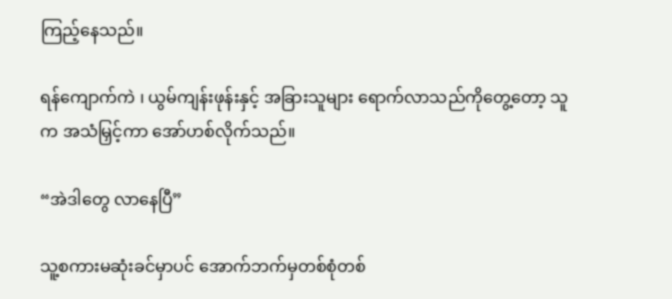ကြည့်နေသည်။

ရန်ကျောက်ကဲ ၊ ယွမ်ကျန်းဖုန်းနှင့် အခြားသူများ ရောက်လာသည်ကိုတွေ့တော့ သူက အသံမြှင့်ကာ အော်ဟစ်လိုက်သည်။

“အဲဒါတွေ လာနေပြီ”

သူ့စကားမဆုံးခင်မှာပင် အောက်ဘက်မှတစ်စုံတစ်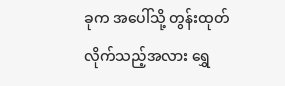ခုက အပေါ်သို့ တွန်းထုတ်လိုက်သည့်အလား ရွှေ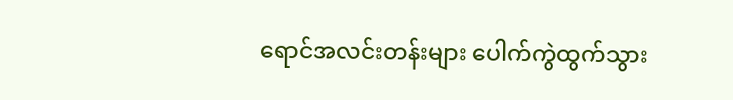ရောင်အလင်းတန်းများ ပေါက်ကွဲထွက်သွား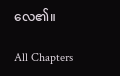လေ၏။

All Chapters